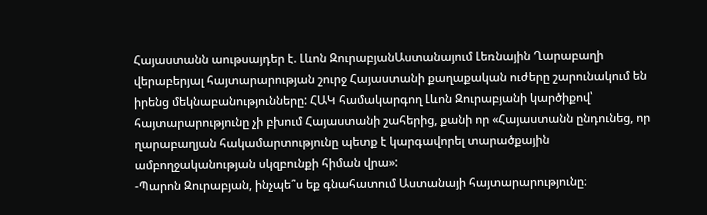Հայաստանն աութսայդեր է. Լևոն ԶուրաբյանԱստանայում Լեռնային Ղարաբաղի վերաբերյալ հայտարարության շուրջ Հայաստանի քաղաքական ուժերը շարունակում են իրենց մեկնաբանությունները: ՀԱԿ համակարգող Լևոն Զուրաբյանի կարծիքով՝ հայտարարությունը չի բխում Հայաստանի շահերից, քանի որ «Հայաստանն ընդունեց, որ ղարաբաղյան հակամարտությունը պետք է կարգավորել տարածքային ամբողջականության սկզբունքի հիման վրա»:
-Պարոն Զուրաբյան, ինչպե՞ս եք գնահատում Աստանայի հայտարարությունը։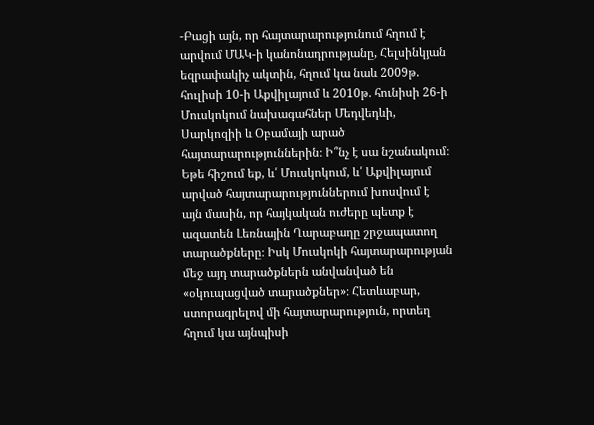-Բացի այն, որ հայտարարությունում հղում է արվում ՄԱԿ-ի կանոնադրությանը, Հելսինկյան եզրափակիչ ակտին, հղում կա նաև 2009թ. հուլիսի 10-ի Աքվիլայում և 2010թ. հունիսի 26-ի Մուսկոկում նախագահներ Մեդվեդևի, Սարկոզիի և Օբամայի արած հայտարարություններին։ Ի՞նչ է սա նշանակում։ Եթե հիշում եք, և՛ Մուսկոկում, և՛ Աքվիլայում արված հայտարարություններում խոսվում է այն մասին, որ հայկական ուժերը պետք է ազատեն Լեռնային Ղարաբաղը շրջապատող տարածքները։ Իսկ Մուսկոկի հայտարարության մեջ այդ տարածքներն անվանված են «օկուպացված տարածքներ»։ Հետևաբար, ստորագրելով մի հայտարարություն, որտեղ հղում կա այնպիսի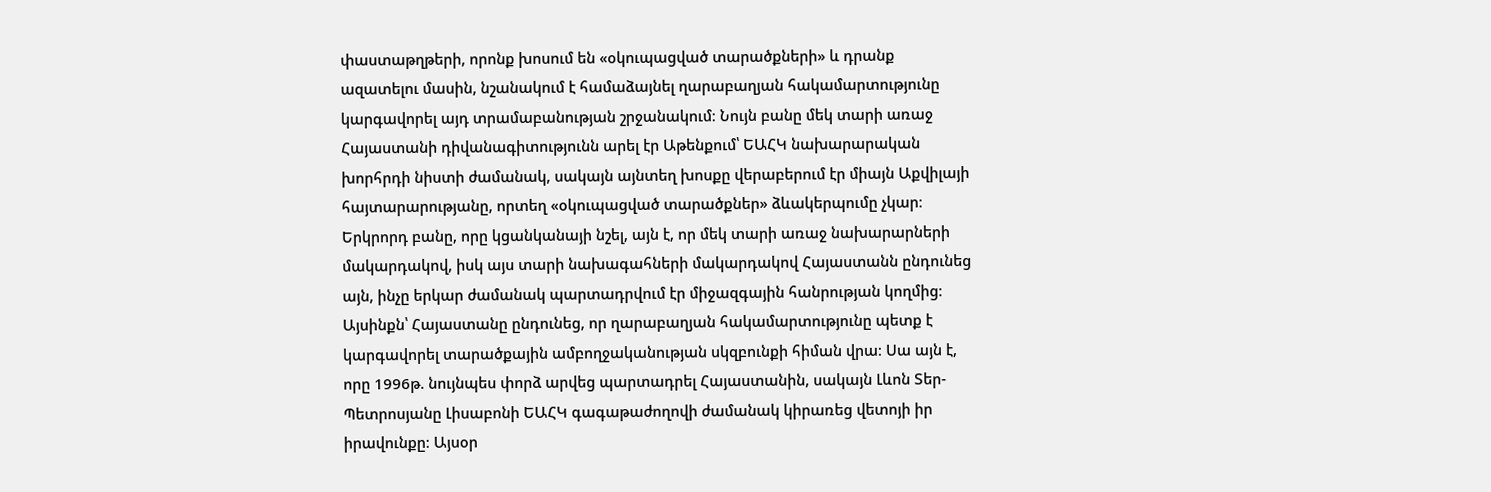փաստաթղթերի, որոնք խոսում են «օկուպացված տարածքների» և դրանք ազատելու մասին, նշանակում է համաձայնել ղարաբաղյան հակամարտությունը կարգավորել այդ տրամաբանության շրջանակում։ Նույն բանը մեկ տարի առաջ Հայաստանի դիվանագիտությունն արել էր Աթենքում՝ ԵԱՀԿ նախարարական խորհրդի նիստի ժամանակ, սակայն այնտեղ խոսքը վերաբերում էր միայն Աքվիլայի հայտարարությանը, որտեղ «օկուպացված տարածքներ» ձևակերպումը չկար։ Երկրորդ բանը, որը կցանկանայի նշել, այն է, որ մեկ տարի առաջ նախարարների մակարդակով, իսկ այս տարի նախագահների մակարդակով Հայաստանն ընդունեց այն, ինչը երկար ժամանակ պարտադրվում էր միջազգային հանրության կողմից։ Այսինքն՝ Հայաստանը ընդունեց, որ ղարաբաղյան հակամարտությունը պետք է կարգավորել տարածքային ամբողջականության սկզբունքի հիման վրա։ Սա այն է, որը 1996թ. նույնպես փորձ արվեց պարտադրել Հայաստանին, սակայն Լևոն Տեր-Պետրոսյանը Լիսաբոնի ԵԱՀԿ գագաթաժողովի ժամանակ կիրառեց վետոյի իր իրավունքը։ Այսօր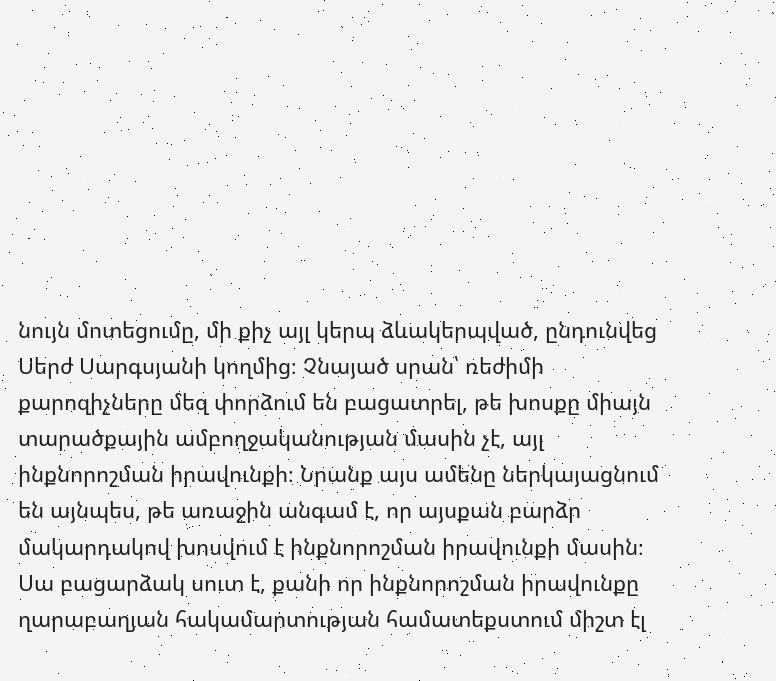նույն մոտեցումը, մի քիչ այլ կերպ ձևակերպված, ընդունվեց Սերժ Սարգսյանի կողմից։ Չնայած սրան՝ ռեժիմի քարոզիչները մեզ փորձում են բացատրել, թե խոսքը միայն տարածքային ամբողջականության մասին չէ, այլ ինքնորոշման իրավունքի։ Նրանք այս ամենը ներկայացնում են այնպես, թե առաջին անգամ է, որ այսքան բարձր մակարդակով խոսվում է ինքնորոշման իրավունքի մասին։ Սա բացարձակ սուտ է, քանի որ ինքնորոշման իրավունքը ղարաբաղյան հակամարտության համատեքստում միշտ էլ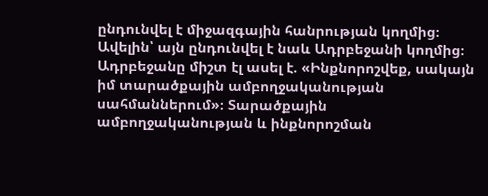ընդունվել է միջազգային հանրության կողմից։ Ավելին՝ այն ընդունվել է նաև Ադրբեջանի կողմից։ Ադրբեջանը միշտ էլ ասել է. «Ինքնորոշվեք, սակայն իմ տարածքային ամբողջականության սահմաններում»։ Տարածքային ամբողջականության և ինքնորոշման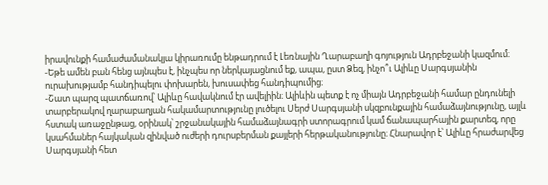իրավունքի համաժամանակյա կիրառումը ենթադրում է Լեռնային Ղարաբաղի գոյություն Ադրբեջանի կազմում։
-Եթե ամեն բան հենց այնպես է, ինչպես որ ներկայացնում եք, ապա, ըստ Ձեզ, ինչո՞ւ Ալիևը Սարգսյանին ուրախությամբ հանդիպելու փոխարեն, խուսափեց հանդիպումից։
-Շատ պարզ պատճառով՝ Ալիևը հավակնում էր ավելիին։ Ալիևին պետք է ոչ միայն Ադրբեջանի համար ընդունելի տարբերակով ղարաբաղյան հակամարտությունը լուծելու Սերժ Սարգսյանի սկզբունքային համաձայնությունը, այլև հստակ առաջընթաց, օրինակ՝ շրջանակային համաձայնագրի ստորագրում կամ ճանապարհային քարտեզ, որը կսահմաներ հայկական զինված ուժերի դուրսբերման քայլերի հերթականությունը։ Հնարավոր է՝ Ալիևը հրաժարվեց Սարգսյանի հետ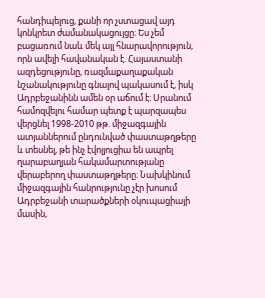հանդիպելուց, քանի որ չստացավ այդ կոնկրետ ժամանակացույցը։ Ես չեմ բացառում նաև մեկ այլ հնարավորություն, որն ավելի հավանական է. Հայաստանի ազդեցությունը, ռազմաքաղաքական նշանակությունը գնալով պակասում է, իսկ Ադրբեջանինն ամեն օր աճում է։ Սրանում համոզվելու համար պետք է պարզապես վերցնել 1998-2010 թթ. միջազգային ատյաններում ընդունված փաստաթղթերը և տեսնել, թե ինչ էվոլյուցիա են ապրել ղարաբաղյան հակամարտությանը վերաբերող փաստաթղթերը։ Նախկինում միջազգային հանրությունը չէր խոսում Ադրբեջանի տարածքների օկուպացիայի մասին,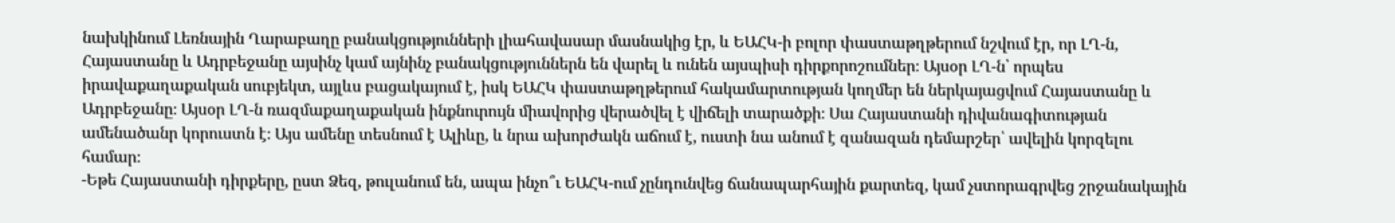նախկինում Լեռնային Ղարաբաղը բանակցությունների լիահավասար մասնակից էր, և ԵԱՀԿ-ի բոլոր փաստաթղթերում նշվում էր, որ ԼՂ-ն, Հայաստանը և Ադրբեջանը այսինչ կամ այնինչ բանակցություններն են վարել և ունեն այսպիսի դիրքորոշումներ։ Այսօր ԼՂ-ն՝ որպես իրավաքաղաքական սուբյեկտ, այլևս բացակայում է, իսկ ԵԱՀԿ փաստաթղթերում հակամարտության կողմեր են ներկայացվում Հայաստանը և Ադրբեջանը։ Այսօր ԼՂ-ն ռազմաքաղաքական ինքնուրույն միավորից վերածվել է վիճելի տարածքի։ Սա Հայաստանի դիվանագիտության ամենածանր կորուստն է։ Այս ամենը տեսնում է Ալիևը, և նրա ախորժակն աճում է, ուստի նա անում է զանազան դեմարշեր՝ ավելին կորզելու համար։
-Եթե Հայաստանի դիրքերը, ըստ Ձեզ, թուլանում են, ապա ինչո՞ւ ԵԱՀԿ-ում չընդունվեց ճանապարհային քարտեզ, կամ չստորագրվեց շրջանակային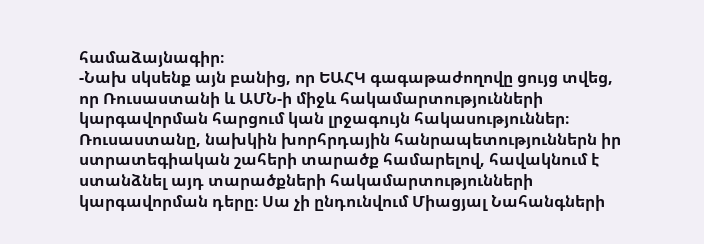համաձայնագիր։
-Նախ սկսենք այն բանից, որ ԵԱՀԿ գագաթաժողովը ցույց տվեց, որ Ռուսաստանի և ԱՄՆ-ի միջև հակամարտությունների կարգավորման հարցում կան լրջագույն հակասություններ։ Ռուսաստանը, նախկին խորհրդային հանրապետություններն իր ստրատեգիական շահերի տարածք համարելով, հավակնում է ստանձնել այդ տարածքների հակամարտությունների կարգավորման դերը։ Սա չի ընդունվում Միացյալ Նահանգների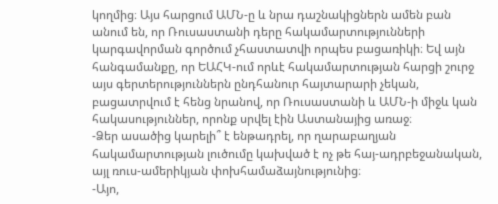կողմից։ Այս հարցում ԱՄՆ-ը և նրա դաշնակիցներն ամեն բան անում են, որ Ռուսաստանի դերը հակամարտությունների կարգավորման գործում չհաստատվի որպես բացառիկի։ Եվ այն հանգամանքը, որ ԵԱՀԿ-ում որևէ հակամարտության հարցի շուրջ այս գերտերություններն ընդհանուր հայտարարի չեկան, բացատրվում է հենց նրանով, որ Ռուսաստանի և ԱՄՆ-ի միջև կան հակասություններ, որոնք սրվել էին Աստանայից առաջ։
-Ձեր ասածից կարելի՞ է ենթադրել, որ ղարաբաղյան հակամարտության լուծումը կախված է ոչ թե հայ-ադրբեջանական, այլ ռուս-ամերիկյան փոխհամաձայնությունից։
-Այո,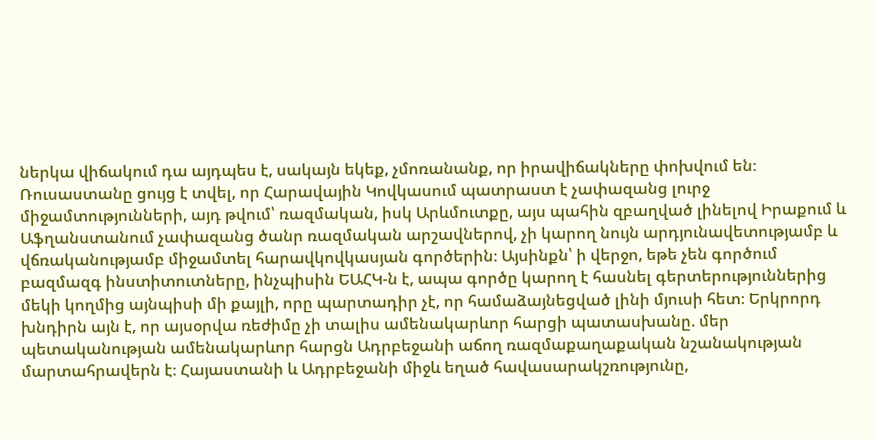ներկա վիճակում դա այդպես է, սակայն եկեք, չմոռանանք, որ իրավիճակները փոխվում են։ Ռուսաստանը ցույց է տվել, որ Հարավային Կովկասում պատրաստ է չափազանց լուրջ միջամտությունների, այդ թվում՝ ռազմական, իսկ Արևմուտքը, այս պահին զբաղված լինելով Իրաքում և Աֆղանստանում չափազանց ծանր ռազմական արշավներով, չի կարող նույն արդյունավետությամբ և վճռականությամբ միջամտել հարավկովկասյան գործերին։ Այսինքն՝ ի վերջո, եթե չեն գործում բազմազգ ինստիտուտները, ինչպիսին ԵԱՀԿ-ն է, ապա գործը կարող է հասնել գերտերություններից մեկի կողմից այնպիսի մի քայլի, որը պարտադիր չէ, որ համաձայնեցված լինի մյուսի հետ։ Երկրորդ խնդիրն այն է, որ այսօրվա ռեժիմը չի տալիս ամենակարևոր հարցի պատասխանը. մեր պետականության ամենակարևոր հարցն Ադրբեջանի աճող ռազմաքաղաքական նշանակության մարտահրավերն է։ Հայաստանի և Ադրբեջանի միջև եղած հավասարակշռությունը,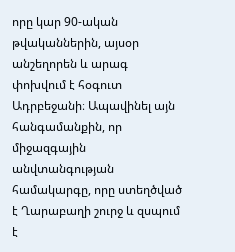որը կար 90-ական թվականներին, այսօր անշեղորեն և արագ փոխվում է հօգուտ Ադրբեջանի։ Ապավինել այն հանգամանքին, որ միջազգային անվտանգության համակարգը, որը ստեղծված է Ղարաբաղի շուրջ և զսպում է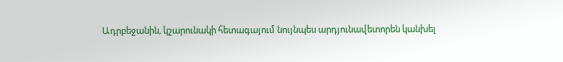Ադրբեջանին, կշարունակի հետագայում նույնպես արդյունավետորեն կանխել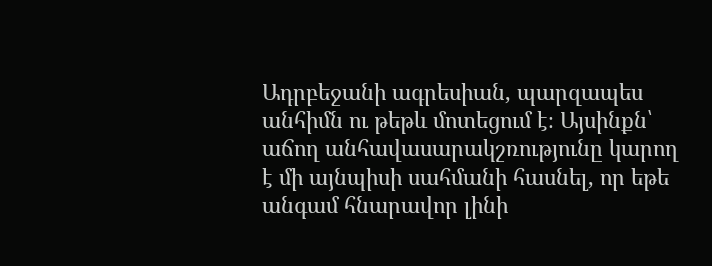Ադրբեջանի ագրեսիան, պարզապես անհիմն ու թեթև մոտեցում է։ Այսինքն՝ աճող անհավասարակշռությունը կարող է մի այնպիսի սահմանի հասնել, որ եթե անգամ հնարավոր լինի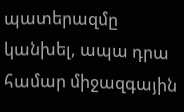պատերազմը կանխել, ապա դրա համար միջազգային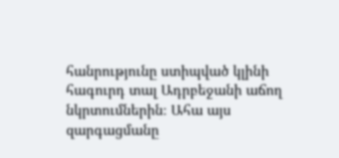հանրությունը ստիպված կլինի հագուրդ տալ Ադրբեջանի աճող նկրտումներին։ Ահա այս զարգացմանը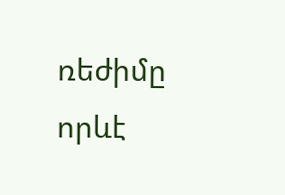ռեժիմը որևէ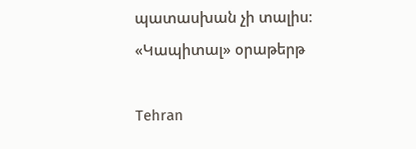պատասխան չի տալիս։
«Կապիտալ» օրաթերթ

Tehran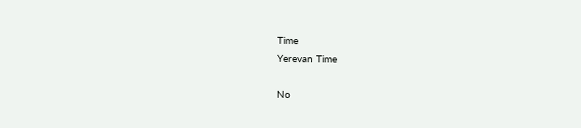Time
Yerevan Time

No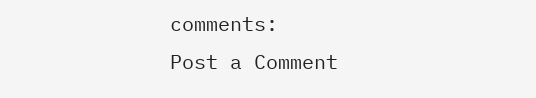comments:
Post a Comment